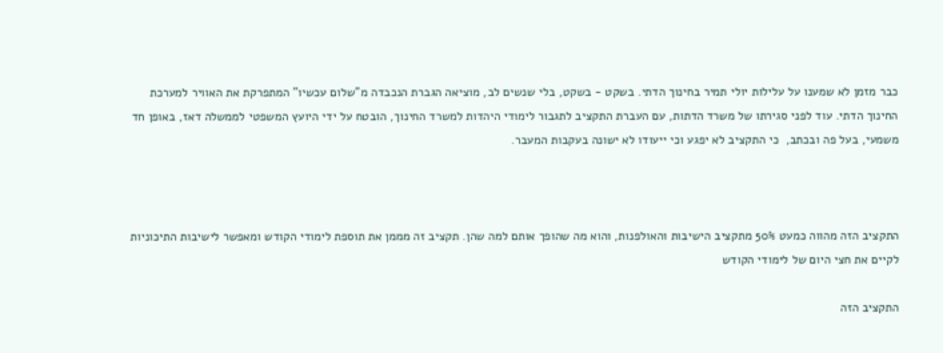כבר מזמן לא שמענו על עלילות יולי תמיר בחינוך הדתי. בשקט - בשקט, בלי שנשים לב, מוציאה הגברת הנכבדה מ"שלום עכשיו" המתפרקת את האוויר למערכת החינוך הדתי. עוד לפני סגירתו של משרד הדתות, עם העברת התקציב לתגבור לימודי היהדות למשרד החינוך, הובטח על ידי היועץ המשפטי לממשלה דאז, באופן חד משמעי, בעל פה ובכתב,  כי התקציב לא יפגע וכי ייעודו לא ישונה בעקבות המעבר.



התקציב הזה מהווה כמעט 50% מתקציב הישיבות והאולפנות, והוא מה שהופך אותם למה שהן. תקציב זה מממן את תוספת לימודי הקודש ומאפשר לישיבות התיכוניות לקיים את חצי היום של לימודי הקודש

התקציב הזה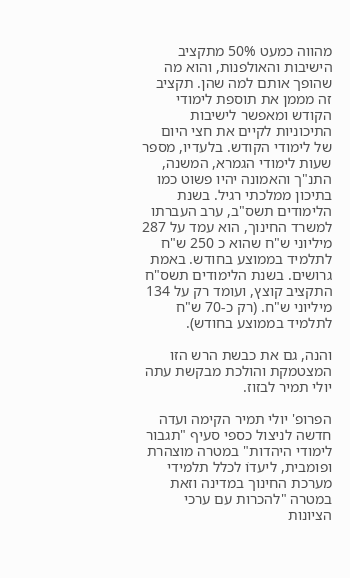מהווה כמעט 50% מתקציב הישיבות והאולפנות, והוא מה שהופך אותם למה שהן. תקציב זה מממן את תוספת לימודי הקודש ומאפשר לישיבות התיכוניות לקיים את חצי היום של לימודי הקודש. בלעדיו, מספר שעות לימודי הגמרא, המשנה, התנ"ך והאמונה יהיו פשוט כמו בתיכון ממלכתי רגיל. בשנת הלימודים תשס"ב, ערב העברתו למשרד החינוך, הוא עמד על 287 מיליוני ש"ח שהוא כ 250 ש"ח לתלמיד בממוצע בחודש. באמת גרושים. בשנת הלימודים תשס"ח התקציב קוצץ, ועומד רק על 134 מיליוני ש"ח. (רק כ-70 ש"ח לתלמיד בממוצע בחודש).

והנה, גם את כבשת הרש הזו המצטמקת והולכת מבקשת עתה יולי תמיר לבזוז.

הפרופ' יולי תמיר הקימה ועדה חדשה לניצול כספי סעיף "תגבור לימודי היהדות" במטרה מוצהרת ופומבית, ליעדוֹ לכלל תלמידי מערכת החינוך במדינה וזאת במטרה "להכרות עם ערכי הציונות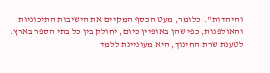והיהדות".  כלומר, מעט הכסף המקיים את הישיבות התיכוניות והאולפנות, כפי שהן באופיין כיום, יחולק בין כל בתי הספר בארץ. לטענת שרת החינוך, היא מעוניינת ללמד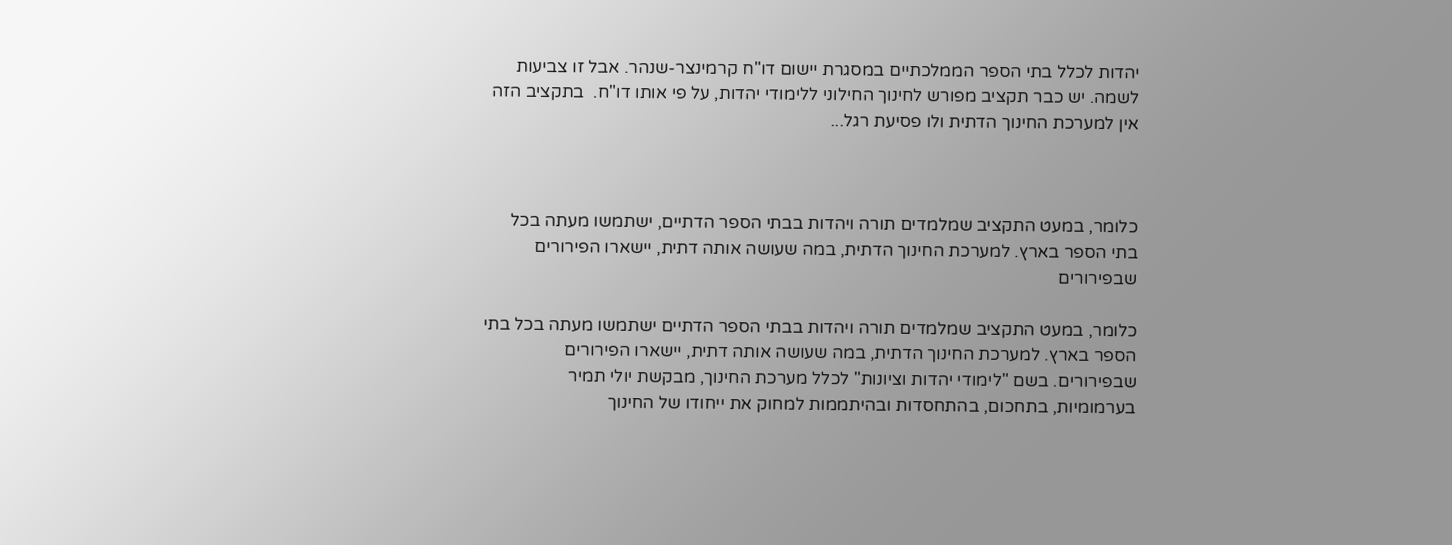יהדות לכלל בתי הספר הממלכתיים במסגרת יישום דו"ח קרמינצר-שנהר. אבל זו צביעות לשמה. יש כבר תקציב מפורש לחינוך החילוני ללימודי יהדות, על פי אותו דו"ח.  בתקציב הזה אין למערכת החינוך הדתית ולו פסיעת רגל...



כלומר, במעט התקציב שמלמדים תורה ויהדות בבתי הספר הדתיים, ישתמשו מעתה בכל בתי הספר בארץ. למערכת החינוך הדתית, במה שעושה אותה דתית, יישארו הפירורים שבפירורים

כלומר, במעט התקציב שמלמדים תורה ויהדות בבתי הספר הדתיים ישתמשו מעתה בכל בתי הספר בארץ. למערכת החינוך הדתית, במה שעושה אותה דתית, יישארו הפירורים שבפירורים. בשם "לימודי יהדות וציונות" לכלל מערכת החינוך, מבקשת יולי תמיר בערמומיות, בתחכום, בהתחסדות ובהיתממות למחוק את ייחודו של החינוך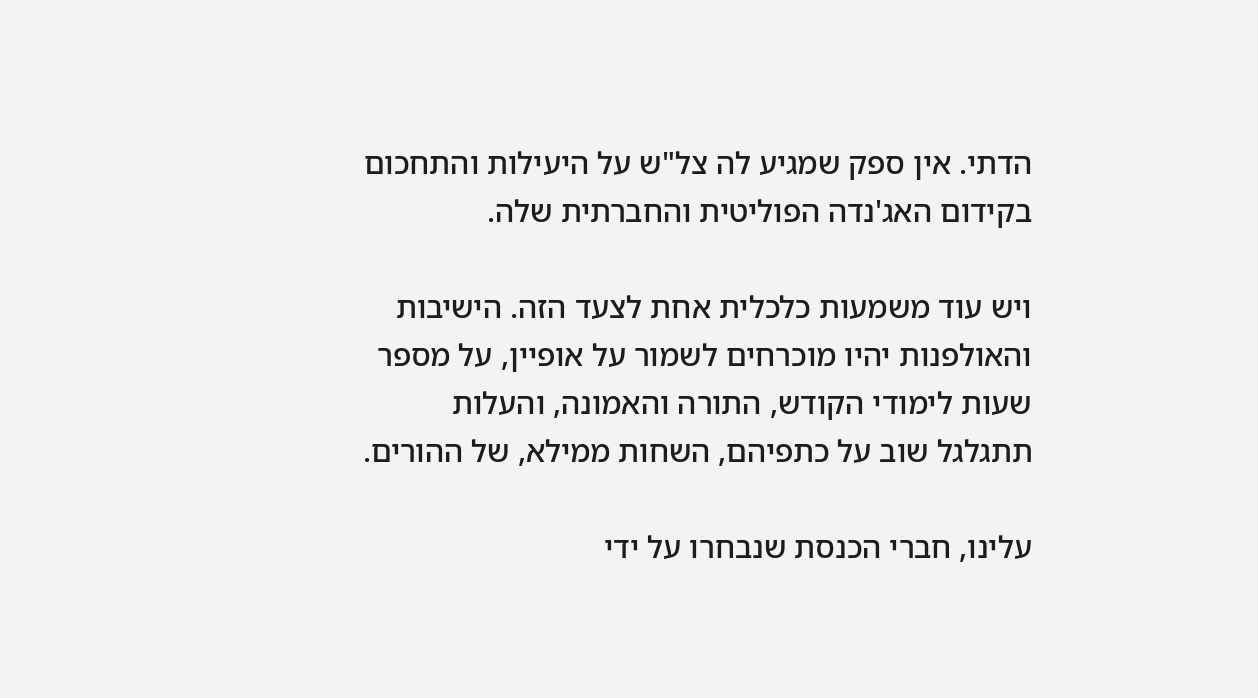הדתי. אין ספק שמגיע לה צל"ש על היעילות והתחכום בקידום האג'נדה הפוליטית והחברתית שלה.

ויש עוד משמעות כלכלית אחת לצעד הזה. הישיבות והאולפנות יהיו מוכרחים לשמור על אופיין, על מספר שעות לימודי הקודש, התורה והאמונה, והעלות תתגלגל שוב על כתפיהם, השחות ממילא, של ההורים.

עלינו, חברי הכנסת שנבחרו על ידי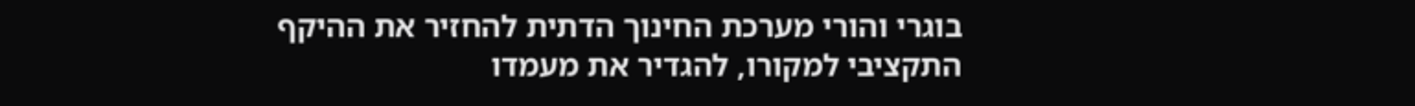בוגרי והורי מערכת החינוך הדתית להחזיר את ההיקף התקציבי למקורו, להגדיר את מעמדו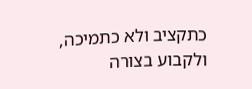כתקציב ולא כתמיכה, ולקבוע בצורה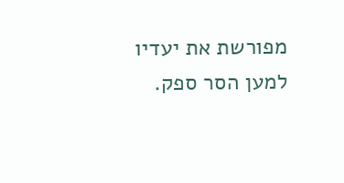מפורשת את יעדיו למען הסר ספק.